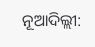ନୂଆଦିଲ୍ଲୀ: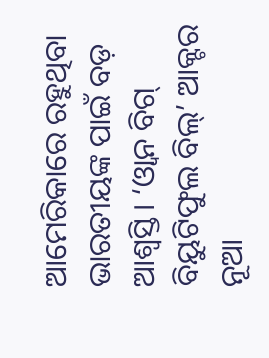ଆମେରିକାରେ ରହୁଥିବା ଭାରତୀୟଙ୍କ ପାଇଁ ବଡ଼ ଆଶ୍ବସ୍ତି। ‘ଓ୍ବାନ ବିଗ୍ ବିୟୁଟିଫୁଲ ବିଲ୍’ ଆକ୍ଟର ନୂଆ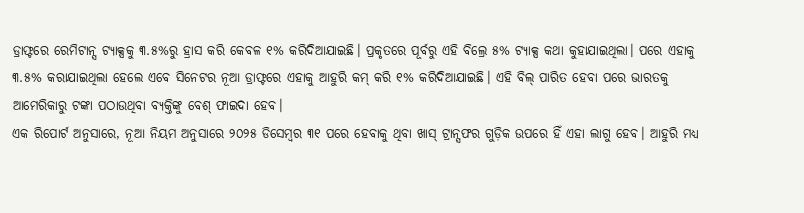ଡ୍ରାଫ୍ଟରେ ରେମିଟାନ୍ସ ଟ୍ୟାକ୍ସକୁ ୩.୫%ରୁ ହ୍ରାସ କରି କେବଳ ୧% କରିଦିଆଯାଇଛି। ପ୍ରକୃତରେ ପୂର୍ବରୁ ଏହି ବିଲ୍ରେ ୫% ଟ୍ୟାକ୍ସ କଥା କୁହାଯାଇଥିଲା। ପରେ ଏହାକୁ ୩.୫% କରାଯାଇଥିଲା ହେଲେ ଏବେ ସିନେଟର ନୂଆ ଡ୍ରାଫ୍ଟରେ ଏହାକୁ ଆହୁରି କମ୍ କରି ୧% କରିଦିଆଯାଇଛି। ଏହି ବିଲ୍ ପାରିତ ହେବା ପରେ ଭାରତକୁ ଆମେରିକାରୁ ଟଙ୍କା ପଠାଉଥିବା ବ୍ୟକ୍ତିଙ୍କୁ ବେଶ୍ ଫାଇଦା ହେବ।
ଏକ ରିପୋର୍ଟ ଅନୁସାରେ, ନୂଆ ନିୟମ ଅନୁସାରେ ୨୦୨୫ ଡିସେମ୍ବର ୩୧ ପରେ ହେବାକୁ ଥିବା ଖାସ୍ ଟ୍ରାନ୍ସଫର ଗୁଡ଼ିକ ଉପରେ ହିଁ ଏହା ଲାଗୁ ହେବ। ଆହୁରି ମଧ୍ୟ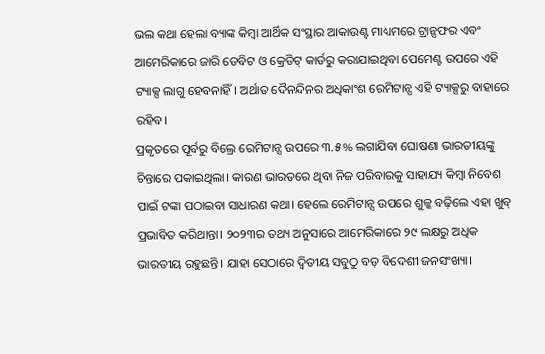ଭଲ କଥା ହେଲା ବ୍ୟାଙ୍କ କିମ୍ବା ଆର୍ଥିକ ସଂସ୍ଥାର ଆକାଉଣ୍ଟ ମାଧ୍ୟମରେ ଟ୍ରାନ୍ସଫର ଏବଂ ଆମେରିକାରେ ଜାରି ଡେବିଟ ଓ କ୍ରେଡିଟ୍ କାର୍ଡରୁ କରାଯାଇଥିବା ପେମେଣ୍ଟ ଉପରେ ଏହି ଟ୍ୟାକ୍ସ ଲାଗୁ ହେବନାହିଁ। ଅର୍ଥାତ ଦୈନନ୍ଦିନର ଅଧିକାଂଶ ରେମିଟାନ୍ସ ଏହି ଟ୍ୟାକ୍ସରୁ ବାହାରେ ରହିବ।
ପ୍ରକୃତରେ ପୂର୍ବରୁ ବିଲ୍ରେ ରେମିଟାନ୍ସ ଉପରେ ୩.୫% ଲଗାଯିବା ଘୋଷଣା ଭାରତୀୟଙ୍କୁ ଚିନ୍ତାରେ ପକାଇଥିଲା। କାରଣ ଭାରତରେ ଥିବା ନିଜ ପରିବାରକୁ ସାହାଯ୍ୟ କିମ୍ବା ନିବେଶ ପାଇଁ ଟଙ୍କା ପଠାଇବା ସାଧାରଣ କଥା। ହେଲେ ରେମିଟାନ୍ସ ଉପରେ ଶୁଳ୍କ ବଢ଼ିଲେ ଏହା ଖୁବ୍ ପ୍ରଭାବିତ କରିଥାନ୍ତା। ୨୦୨୩ର ତଥ୍ୟ ଅନୁସାରେ ଆମେରିକାରେ ୨୯ ଲକ୍ଷରୁ ଅଧିକ ଭାରତୀୟ ରହୁଛନ୍ତି। ଯାହା ସେଠାରେ ଦ୍ବିତୀୟ ସବୁଠୁ ବଡ଼ ବିଦେଶୀ ଜନସଂଖ୍ୟା।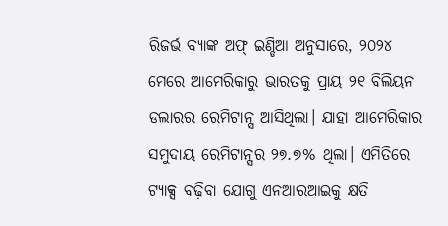ରିଜର୍ଭ ବ୍ୟାଙ୍କ ଅଫ୍ ଇଣ୍ଡିଆ ଅନୁସାରେ, ୨୦୨୪ ମେରେ ଆମେରିକାରୁ ଭାରତକୁ ପ୍ରାୟ ୨୧ ବିଲିୟନ ଡଲାରର ରେମିଟାନ୍ସ ଆସିଥିଲା। ଯାହା ଆମେରିକାର ସମୁଦାୟ ରେମିଟାନ୍ସର ୨୭.୭% ଥିଲା। ଏମିତିରେ ଟ୍ୟାକ୍ସ ବଢ଼ିବା ଯୋଗୁ ଏନଆରଆଇକୁ କ୍ଷତି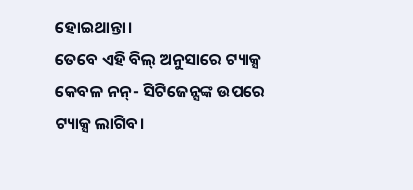ହୋଇଥାନ୍ତା।
ତେବେ ଏହି ବିଲ୍ ଅନୁସାରେ ଟ୍ୟାକ୍ସ କେବଳ ନନ୍- ସିଟିଜେନ୍ସଙ୍କ ଉପରେ ଟ୍ୟାକ୍ସ ଲାଗିବ।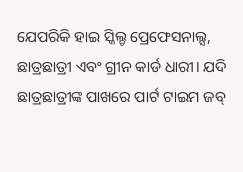ଯେପରିକି ହାଇ ସ୍କିଲ୍ଡ ପ୍ରେଫେସନାଲ୍ସ, ଛାତ୍ରଛାତ୍ରୀ ଏବଂ ଗ୍ରୀନ କାର୍ଡ ଧାରୀ। ଯଦି ଛାତ୍ରଛାତ୍ରୀଙ୍କ ପାଖରେ ପାର୍ଟ ଟାଇମ ଜବ୍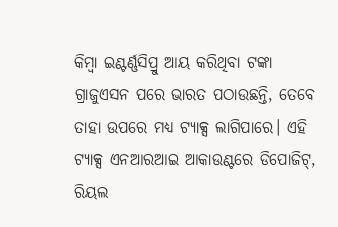କିମ୍ବା ଇଣ୍ଟର୍ଣ୍ଣସିପ୍ରୁ ଆୟ କରିଥିବା ଟଙ୍କା ଗ୍ରାଜୁଏସନ ପରେ ଭାରତ ପଠାଉଛନ୍ତି, ତେବେ ତାହା ଉପରେ ମଧ୍ୟ ଟ୍ୟାକ୍ସ ଲାଗିପାରେ। ଏହି ଟ୍ୟାକ୍ସ ଏନଆରଆଇ ଆକାଉଣ୍ଟରେ ଡିପୋଜିଟ୍, ରିୟଲ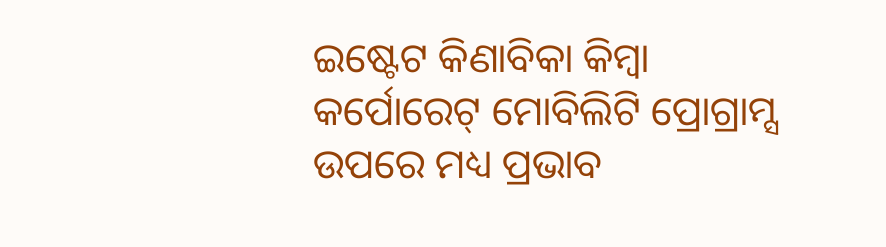ଇଷ୍ଟେଟ କିଣାବିକା କିମ୍ବା କର୍ପୋରେଟ୍ ମୋବିଲିଟି ପ୍ରୋଗ୍ରାମ୍ସ ଉପରେ ମଧ୍ୟ ପ୍ରଭାବ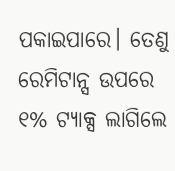ପକାଇପାରେ। ତେଣୁ ରେମିଟାନ୍ସ ଉପରେ ୧% ଟ୍ୟାକ୍ସ ଲାଗିଲେ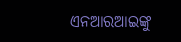ଏନଆରଆଇଙ୍କୁ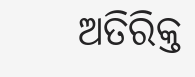ଅତିରିକ୍ତ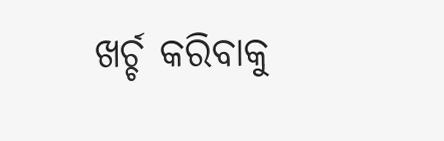ଖର୍ଚ୍ଚ କରିବାକୁ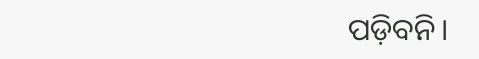ପଡ଼ିବନି।